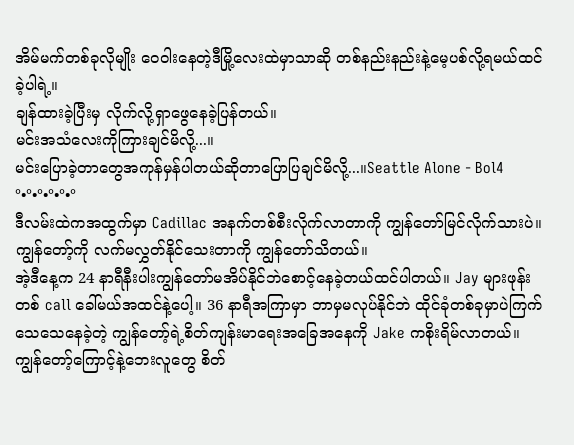အိမ်မက်တစ်ခုလိုမျိုး ဝေဝါးနေတဲ့ဒီမြို့လေးထဲမှာသာဆို တစ်နည်းနည်းနဲ့မေ့ပစ်လို့ရမယ်ထင်ခဲ့ပါရဲ့။
ချန်ထားခဲ့ပြီးမှ လိုက်လို့ရှာဖွေနေခဲ့ပြန်တယ်။
မင်းအသံလေးကိုကြားချင်မိလို့...။
မင်းပြောခဲ့တာတွေအကုန်မှန်ပါတယ်ဆိုတာပြောပြချင်မိလို့...။Seattle Alone - Bol4
°•°•°•°•°•°
ဒီလမ်းထဲကအထွက်မှာ Cadillac အနက်တစ်စီးလိုက်လာတာကို ကျွန်တော်မြင်လိုက်သားပဲ။ ကျွန်တော့်ကို လက်မလွှတ်နိုင်သေးတာကို ကျွန်တော်သိတယ်။
အဲ့ဒီနေ့က 24 နာရီနီးပါးကျွန်တော်မအိပ်နိုင်ဘဲစောင့်နေခဲ့တယ်ထင်ပါတယ်။ Jay များဖုန်းတစ် call ခေါ်မယ်အထင်နဲ့ပေါ့။ 36 နာရီအကြာမှာ ဘာမှမလုပ်နိုင်ဘဲ ထိုင်ခုံတစ်ခုမှာပဲကြက်သေသေနေခဲ့တဲ့ ကျွန်တော့်ရဲ့စိတ်ကျန်းမာရေးအခြေအနေကို Jake ကစိုးရိမ်လာတယ်။
ကျွန်တော့်ကြောင့်နဲ့ဘေးလူတွေ စိတ်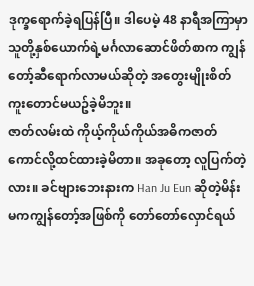ဒုက္ခရောက်ခဲ့ရပြန်ပြီ။ ဒါပေမဲ့ 48 နာရီအကြာမှာ သူတို့နှစ်ယောက်ရဲ့မင်္ဂလာဆောင်ဖိတ်စာက ကျွန်တော့်ဆီရောက်လာမယ်ဆိုတဲ့ အတွေးမျိုးစိတ်ကူးတောင်မယဥ်ခဲ့မိဘူး။
ဇာတ်လမ်းထဲ ကိုယ့်ကိုယ်ကိုယ်အဓိကဇာတ်ကောင်လို့ထင်ထားခဲ့မိတာ။ အခုတော့ လူပြက်တဲ့လား။ ခင်ဗျားဘေးနားက Han Ju Eun ဆိုတဲ့မိန်းမကကျွန်တော့်အဖြစ်ကို တော်တော်လှောင်ရယ်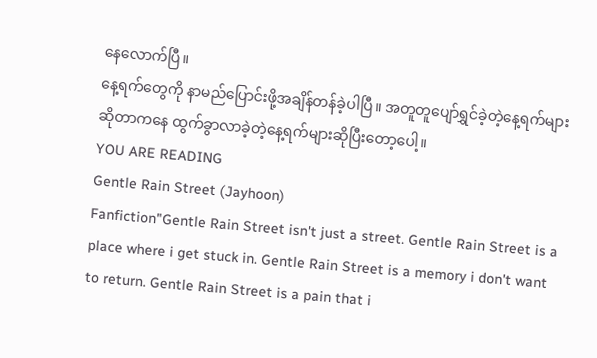နေလောက်ပြီ။
နေ့ရက်တွေကို နာမည်ပြောင်းဖို့အချိန်တန်ခဲ့ပါပြီ။ အတူတူပျော်ရွှင်ခဲ့တဲ့နေ့ရက်များဆိုတာကနေ ထွက်ခွာလာခဲ့တဲ့နေ့ရက်များဆိုပြီးတော့ပေါ့။
YOU ARE READING
Gentle Rain Street (Jayhoon)
Fanfiction"Gentle Rain Street isn't just a street. Gentle Rain Street is a place where i get stuck in. Gentle Rain Street is a memory i don't want to return. Gentle Rain Street is a pain that i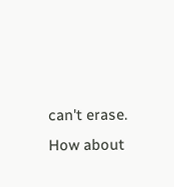can't erase. How about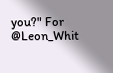you?" For @Leon_Whit